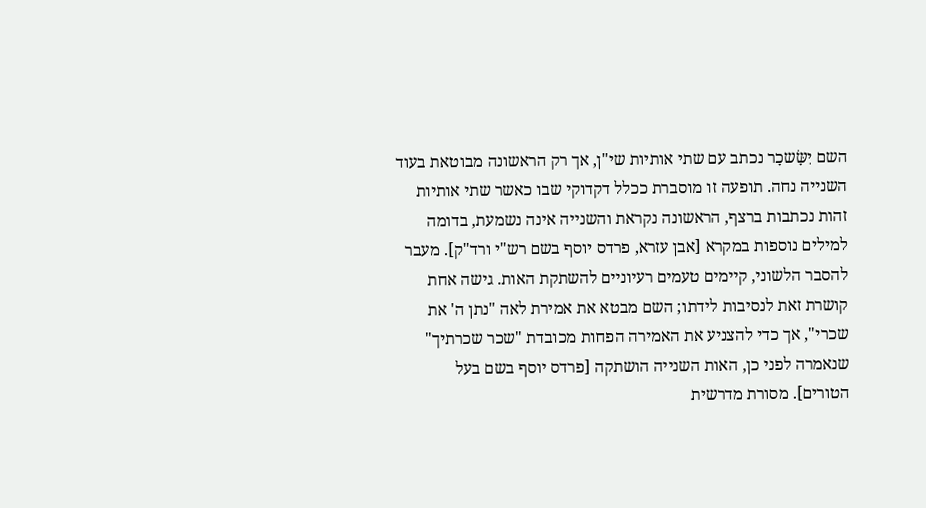השם יִשָּׂשכָר נכתב עם שתי אותיות שי"ן, אך רק הראשונה מבוטאת בעוד השנייה נחה. תופעה זו מוסברת ככלל דקדוקי שבו כאשר שתי אותיות זהות נכתבות ברצף, הראשונה נקראת והשנייה אינה נשמעת, בדומה למילים נוספות במקרא [אבן עזרא, פרדס יוסף בשם רש"י ורד"ק]. מעבר להסבר הלשוני, קיימים טעמים רעיוניים להשתקת האות. גישה אחת קושרת זאת לנסיבות לידתו; השם מבטא את אמירת לאה "נתן ה' את שכרי", אך כדי להצניע את האמירה הפחות מכובדת "שכר שכרתיך" שנאמרה לפני כן, האות השנייה הושתקה [פרדס יוסף בשם בעל הטורים]. מסורת מדרשית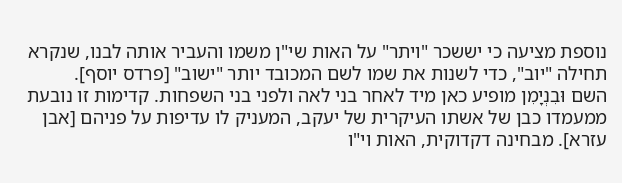נוספת מציעה כי יששכר "ויתר" על האות שי"ן משמו והעביר אותה לבנו, שנקרא תחילה "יוב", כדי לשנות את שמו לשם המכובד יותר "ישוב" [פרדס יוסף].
השם וּבִנְיָמִן מופיע כאן מיד לאחר בני לאה ולפני בני השפחות. קדימות זו נובעת ממעמדו כבן של אשתו העיקרית של יעקב, המעניק לו עדיפות על פניהם [אבן עזרא]. מבחינה דקדוקית, האות וי"ו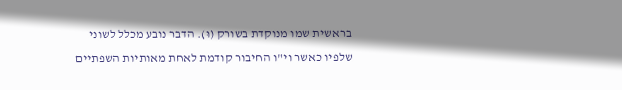בראשית שמו מנוקדת בשורק (וּ). הדבר נובע מכלל לשוני שלפיו כאשר וי"ו החיבור קודמת לאחת מאותיות השפתיים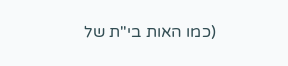(כמו האות בי"ת של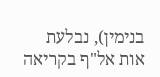בנימין), נבלעת אות אל"ף בקריאה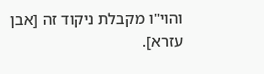והוי"ו מקבלת ניקוד זה [אבן עזרא].